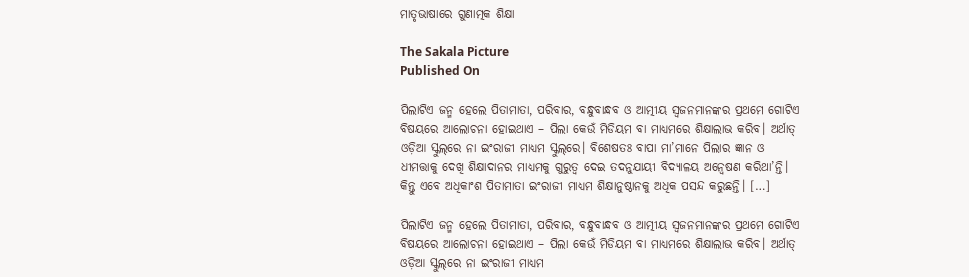ମାତୃଭାଷାରେ ଗୁଣାତ୍ମକ ଶିକ୍ଷା

The Sakala Picture
Published On

ପିଲାଟିଏ ଜନ୍ମ ହେଲେ ପିତାମାତା, ପରିବାର, ବନ୍ଧୁବାନ୍ଧବ ଓ ଆତ୍ମୀୟ ସ୍ୱଜନମାନଙ୍କର ପ୍ରଥମେ ଗୋଟିଏ ବିଷୟରେ ଆଲୋଚନା ହୋଇଥାଏ – ପିଲା କେଉଁ ମିଡିୟମ ବା ମାଧ୍ୟମରେ ଶିକ୍ଷାଲାଭ କରିବ। ଅର୍ଥାତ୍‌‌ ଓଡ଼ିଆ ସ୍କୁଲ୍‌‌ରେ ନା ଇଂରାଜୀ ମାଧ୍ୟମ ସ୍କୁଲ୍‌‌ରେ। ବିଶେଷତଃ ବାପା ମା’ମାନେ ପିଲାର ଜ୍ଞାନ ଓ ଧୀମତ୍ତାକୁ ଦେଖି ଶିକ୍ଷାଦାନର ମାଧ୍ୟମକୁ ଗୁରୁତ୍ୱ ଦେଇ ତଦନୁଯାୟୀ ବିଦ୍ୟାଳୟ ଅନ୍ୱେଷଣ କରିଥା’ନ୍ତି। କିନ୍ତୁ ଏବେ ଅଧିକାଂଶ ପିତାମାତା ଇଂରାଜୀ ମାଧ୍ୟମ ଶିକ୍ଷାନୁଷ୍ଠାନକୁ ଅଧିକ ପସନ୍ଦ କରୁଛନ୍ତି। […]

ପିଲାଟିଏ ଜନ୍ମ ହେଲେ ପିତାମାତା, ପରିବାର, ବନ୍ଧୁବାନ୍ଧବ ଓ ଆତ୍ମୀୟ ସ୍ୱଜନମାନଙ୍କର ପ୍ରଥମେ ଗୋଟିଏ ବିଷୟରେ ଆଲୋଚନା ହୋଇଥାଏ – ପିଲା କେଉଁ ମିଡିୟମ ବା ମାଧ୍ୟମରେ ଶିକ୍ଷାଲାଭ କରିବ। ଅର୍ଥାତ୍‌‌ ଓଡ଼ିଆ ସ୍କୁଲ୍‌‌ରେ ନା ଇଂରାଜୀ ମାଧ୍ୟମ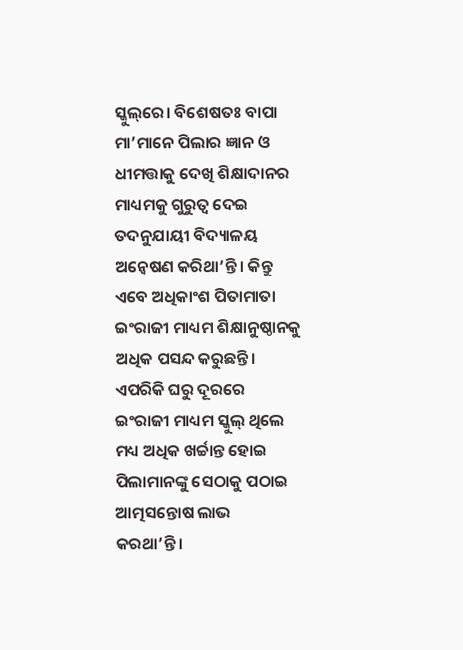ସ୍କୁଲ୍‌‌ରେ। ବିଶେଷତଃ ବାପା ମା’ମାନେ ପିଲାର ଜ୍ଞାନ ଓ ଧୀମତ୍ତାକୁ ଦେଖି ଶିକ୍ଷାଦାନର ମାଧ୍ୟମକୁ ଗୁରୁତ୍ୱ ଦେଇ ତଦନୁଯାୟୀ ବିଦ୍ୟାଳୟ ଅନ୍ୱେଷଣ କରିଥା’ନ୍ତି। କିନ୍ତୁ ଏବେ ଅଧିକାଂଶ ପିତାମାତା ଇଂରାଜୀ ମାଧ୍ୟମ ଶିକ୍ଷାନୁଷ୍ଠାନକୁ ଅଧିକ ପସନ୍ଦ କରୁଛନ୍ତି। ଏପରିକି ଘରୁ ଦୂରରେ ଇଂରାଜୀ ମାଧ୍ୟମ ସ୍କୁଲ୍‌‌ ଥିଲେ ମଧ୍ୟ ଅଧିକ ଖର୍ଚ୍ଚାନ୍ତ ହୋଇ ପିଲାମାନଙ୍କୁ ସେଠାକୁ ପଠାଇ ଆତ୍ମସନ୍ତୋଷ ଲାଭ କରଥା’ନ୍ତି।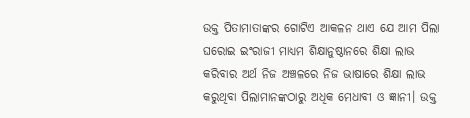ଉକ୍ତ ପିତାମାତାଙ୍କର ଗୋଟିଏ ଆକଳନ ଥାଏ ଯେ ଆମ ପିଲା ଘରୋଇ ଇଂରାଜୀ ମାଧ୍ୟମ ଶିକ୍ଷାନୁଷ୍ଠାନରେ ଶିକ୍ଷା ଲାଭ କରିବାର ଅର୍ଥ ନିଜ ଅଞ୍ଚଳରେ ନିଜ ଭାଷାରେ ଶିକ୍ଷା ଲାଭ କରୁଥିବା ପିଲାମାନଙ୍କଠାରୁ ଅଧିକ ମେଧାବୀ ଓ ଜ୍ଞାନୀ। ଉକ୍ତ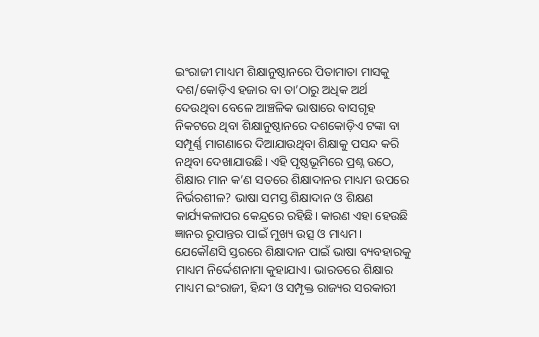ଇଂରାଜୀ ମାଧ୍ୟମ ଶିକ୍ଷାନୁଷ୍ଠାନରେ ପିତାମାତା ମାସକୁ ଦଶ/କୋଡ଼ିଏ ହଜାର ବା ତା’ଠାରୁ ଅଧିକ ଅର୍ଥ ଦେଉଥିବା ବେଳେ ଆଞ୍ଚଳିକ ଭାଷାରେ ବାସଗୃହ ନିକଟରେ ଥିବା ଶିକ୍ଷାନୁଷ୍ଠାନରେ ଦଶକୋଡ଼ିଏ ଟଙ୍କା ବା ସମ୍ପୂର୍ଣ୍ଣ ମାଗଣାରେ ଦିଆଯାଉଥିବା ଶିକ୍ଷାକୁ ପସନ୍ଦ କରି ନଥିବା ଦେଖାଯାଉଛି। ଏହି ପୃଷ୍ଠଭୂମିରେ ପ୍ରଶ୍ନ ଉଠେ, ଶିକ୍ଷାର ମାନ କ’ଣ ସତରେ ଶିକ୍ଷାଦାନର ମାଧ୍ୟମ ଉପରେ ନିର୍ଭରଶୀଳ? ଭାଷା ସମସ୍ତ ଶିକ୍ଷାଦାନ ଓ ଶିକ୍ଷଣ କାର୍ଯ୍ୟକଳାପର କେନ୍ଦ୍ରରେ ରହିଛି। କାରଣ ଏହା ହେଉଛି ଜ୍ଞାନର ରୂପାନ୍ତର ପାଇଁ ମୁଖ୍ୟ ଉତ୍ସ ଓ ମାଧ୍ୟମ। ଯେକୌଣସି ସ୍ତରରେ ଶିକ୍ଷାଦାନ ପାଇଁ ଭାଷା ବ୍ୟବହାରକୁ ମାଧ୍ୟମ ନିର୍ଦ୍ଦେଶନାମା କୁହାଯାଏ। ଭାରତରେ ଶିକ୍ଷାର ମାଧ୍ୟମ ଇଂରାଜୀ, ହିନ୍ଦୀ ଓ ସମ୍ପୃକ୍ତ ରାଜ୍ୟର ସରକାରୀ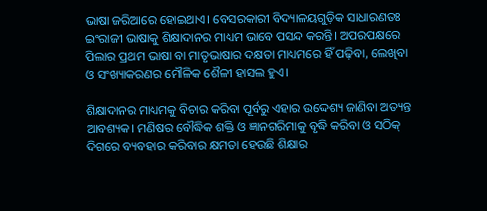ଭାଷା ଜରିଆରେ ହୋଇଥାଏ। ବେସରକାରୀ ବିଦ୍ୟାଳୟଗୁଡ଼ିକ ସାଧାରଣତଃ ଇଂରାଜୀ ଭାଷାକୁ ଶିକ୍ଷାଦାନର ମାଧ୍ୟମ ଭାବେ ପସନ୍ଦ କରନ୍ତି। ଅପରପକ୍ଷରେ ପିଲାର ପ୍ରଥମ ଭାଷା ବା ମାତୃଭାଷାର ଦକ୍ଷତା ମାଧ୍ୟମରେ ହିଁ ପଢ଼ିବା, ଲେଖିବା ଓ ସଂଖ୍ୟାକରଣର ମୌଳିକ ଶୈଳୀ ହାସଲ ହୁଏ।

ଶିକ୍ଷାଦାନର ମାଧ୍ୟମକୁ ବିଚାର କରିବା ପୂର୍ବରୁ ଏହାର ଉଦ୍ଦେଶ୍ୟ ଜାଣିବା ଅତ୍ୟନ୍ତ ଆବଶ୍ୟକ। ମଣିଷର ବୌଦ୍ଧିକ ଶକ୍ତି ଓ ଜ୍ଞାନଗରିମାକୁ ବୃଦ୍ଧି କରିବା ଓ ସଠିକ୍‌‌ ଦିଗରେ ବ୍ୟବହାର କରିବାର କ୍ଷମତା ହେଉଛି ଶିକ୍ଷାର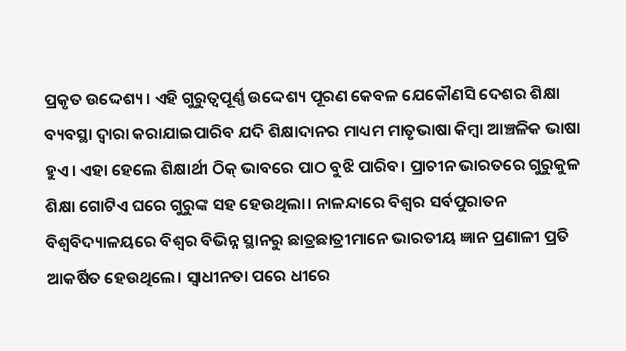ପ୍ରକୃତ ଉଦ୍ଦେଶ୍ୟ। ଏହି ଗୁରୁତ୍ୱପୂର୍ଣ୍ଣ ଉଦ୍ଦେଶ୍ୟ ପୂରଣ କେବଳ ଯେକୌଣସି ଦେଶର ଶିକ୍ଷା ବ୍ୟବସ୍ଥା ଦ୍ୱାରା କରାଯାଇପାରିବ ଯଦି ଶିକ୍ଷାଦାନର ମାଧ୍ୟମ ମାତୃଭାଷା କିମ୍ୱା ଆଞ୍ଚଳିକ ଭାଷା ହୁଏ। ଏହା ହେଲେ ଶିକ୍ଷାର୍ଥୀ ଠିକ୍‌‌ ଭାବରେ ପାଠ ବୁଝି ପାରିବ। ପ୍ରାଚୀନ ଭାରତରେ ଗୁରୁକୁଳ ଶିକ୍ଷା ଗୋଟିଏ ଘରେ ଗୁରୁଙ୍କ ସହ ହେଉଥିଲା। ନାଳନ୍ଦାରେ ବିଶ୍ୱର ସର୍ବପୁରାତନ ବିଶ୍ୱବିଦ୍ୟାଳୟରେ ବିଶ୍ୱର ବିଭିନ୍ନ ସ୍ଥାନରୁ ଛାତ୍ରଛାତ୍ରୀମାନେ ଭାରତୀୟ ଜ୍ଞାନ ପ୍ରଣାଳୀ ପ୍ରତି ଆକର୍ଷିତ ହେଉଥିଲେ। ସ୍ୱାଧୀନତା ପରେ ଧୀରେ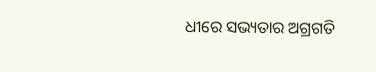ଧୀରେ ସଭ୍ୟତାର ଅଗ୍ରଗତି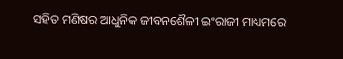ସହିତ ମଣିଷର ଆଧୁନିକ ଜୀବନଶୈଳୀ ଇଂରାଜୀ ମାଧ୍ୟମରେ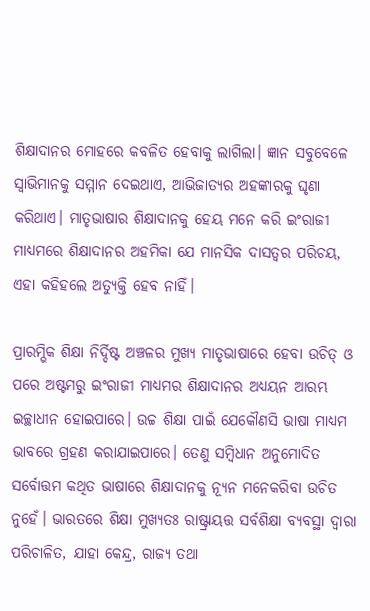ଶିକ୍ଷାଦାନର ମୋହରେ କବଳିତ ହେବାକୁ ଲାଗିଲା। ଜ୍ଞାନ ସବୁବେଳେ ସ୍ୱାଭିମାନକୁ ସମ୍ମାନ ଦେଇଥାଏ, ଆଭିଜାତ୍ୟର ଅହଙ୍କାରକୁ ଘୃଣା କରିଥାଏ। ମାତୃଭାଷାର ଶିକ୍ଷାଦାନକୁ ହେୟ ମନେ କରି ଇଂରାଜୀ ମାଧ୍ୟମରେ ଶିକ୍ଷାଦାନର ଅହମିକା ଯେ ମାନସିକ ଦାସତ୍ୱର ପରିଚୟ, ଏହା କହିହଲେ ଅତ୍ୟୁକ୍ତି ହେବ ନାହିଁ।

ପ୍ରାରମ୍ଭିକ ଶିକ୍ଷା ନିର୍ଦ୍ଦିଷ୍ଟ ଅଞ୍ଚଳର ମୁଖ୍ୟ ମାତୃଭାଷାରେ ହେବା ଉଚିତ୍‌‌ ଓ ପରେ ଅଷ୍ଟମରୁ ଇଂରାଜୀ ମାଧ୍ୟମର ଶିକ୍ଷାଦାନର ଅଧ୍ୟୟନ ଆରମ୍ଭ ଇଚ୍ଛାଧୀନ ହୋଇପାରେ। ଉଚ୍ଚ ଶିକ୍ଷା ପାଇଁ ଯେକୌଣସି ଭାଷା ମାଧ୍ୟମ ଭାବରେ ଗ୍ରହଣ କରାଯାଇପାରେ। ତେଣୁ ସମ୍ୱିଧାନ ଅନୁମୋଦିତ ସର୍ବୋତ୍ତମ କଥିତ ଭାଷାରେ ଶିକ୍ଷାଦାନକୁ ନ୍ୟୂନ ମନେକରିବା ଉଚିତ ନୁହେଁ। ଭାରତରେ ଶିକ୍ଷା ମୁଖ୍ୟତଃ ରାଷ୍ଟ୍ରାୟତ୍ତ ସର୍ବଶିକ୍ଷା ବ୍ୟବସ୍ଥା ଦ୍ୱାରା ପରିଚାଳିତ, ଯାହା କେନ୍ଦ୍ର, ରାଜ୍ୟ ତଥା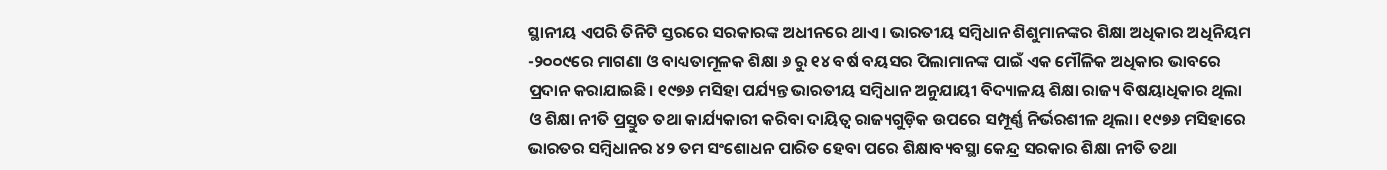ସ୍ଥାନୀୟ ଏପରି ତିନିଟି ସ୍ତରରେ ସରକାରଙ୍କ ଅଧୀନରେ ଥାଏ। ଭାରତୀୟ ସମ୍ୱିଧାନ ଶିଶୁମାନଙ୍କର ଶିକ୍ଷା ଅଧିକାର ଅଧିନିୟମ -୨୦୦୯ରେ ମାଗଣା ଓ ବାଧ୍ୟତାମୂଳକ ଶିକ୍ଷା ୬ ରୁ ୧୪ ବର୍ଷ ବୟସର ପିଲାମାନଙ୍କ ପାଇଁ ଏକ ମୌଳିକ ଅଧିକାର ଭାବରେ ପ୍ରଦାନ କରାଯାଇଛି। ୧୯୭୬ ମସିହା ପର୍ଯ୍ୟନ୍ତ ଭାରତୀୟ ସମ୍ୱିଧାନ ଅନୁଯାୟୀ ବିଦ୍ୟାଳୟ ଶିକ୍ଷା ରାଜ୍ୟ ବିଷୟାଧିକାର ଥିଲା ଓ ଶିକ୍ଷା ନୀତି ପ୍ରସ୍ତୁତ ତଥା କାର୍ଯ୍ୟକାରୀ କରିବା ଦାୟିତ୍ୱ ରାଜ୍ୟଗୁଡ଼ିକ ଉପରେ ସମ୍ପୂର୍ଣ୍ଣ ନିର୍ଭରଶୀଳ ଥିଲା। ୧୯୭୬ ମସିହାରେ ଭାରତର ସମ୍ୱିଧାନର ୪୨ ତମ ସଂଶୋଧନ ପାରିତ ହେବା ପରେ ଶିକ୍ଷାବ୍ୟବସ୍ଥା କେନ୍ଦ୍ର ସରକାର ଶିକ୍ଷା ନୀତି ତଥା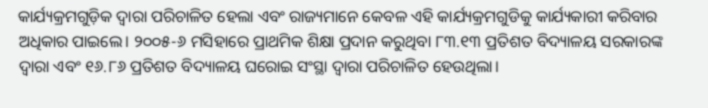କାର୍ଯ୍ୟକ୍ରମଗୁଡ଼ିକ ଦ୍ୱାରା ପରିଚାଳିତ ହେଲା ଏବଂ ରାଜ୍ୟମାନେ କେବଳ ଏହି କାର୍ଯ୍ୟକ୍ରମଗୁଡିକୁ କାର୍ଯ୍ୟକାରୀ କରିବାର ଅଧିକାର ପାଇଲେ। ୨୦୦୫-୬ ମସିହାରେ ପ୍ରାଥମିକ ଶିକ୍ଷା ପ୍ରଦାନ କରୁଥିବା ୮୩.୧୩ ପ୍ରତିଶତ ବିଦ୍ୟାଳୟ ସରକାରଙ୍କ ଦ୍ୱାରା ଏବଂ ୧୬.୮୬ ପ୍ରତିଶତ ବିଦ୍ୟାଳୟ ଘରୋଇ ସଂସ୍ଥା ଦ୍ୱାରା ପରିଚାଳିତ ହେଉଥିଲା।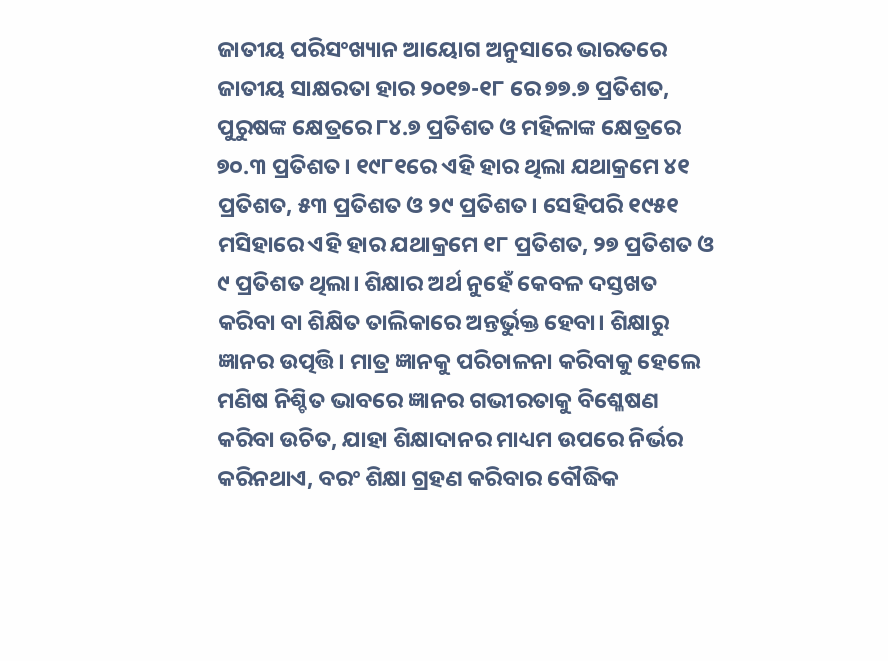ଜାତୀୟ ପରିସଂଖ୍ୟାନ ଆୟୋଗ ଅନୁସାରେ ଭାରତରେ ଜାତୀୟ ସାକ୍ଷରତା ହାର ୨୦୧୭-୧୮ ରେ ୭୭.୭ ପ୍ରତିଶତ, ପୁରୁଷଙ୍କ କ୍ଷେତ୍ରରେ ୮୪.୭ ପ୍ରତିଶତ ଓ ମହିଳାଙ୍କ କ୍ଷେତ୍ରରେ ୭୦.୩ ପ୍ରତିଶତ। ୧୯୮୧ରେ ଏହି ହାର ଥିଲା ଯଥାକ୍ରମେ ୪୧ ପ୍ରତିଶତ, ୫୩ ପ୍ରତିଶତ ଓ ୨୯ ପ୍ରତିଶତ। ସେହିପରି ୧୯୫୧ ମସିହାରେ ଏହି ହାର ଯଥାକ୍ରମେ ୧୮ ପ୍ରତିଶତ, ୨୭ ପ୍ରତିଶତ ଓ ୯ ପ୍ରତିଶତ ଥିଲା। ଶିକ୍ଷାର ଅର୍ଥ ନୁହେଁ କେବଳ ଦସ୍ତଖତ କରିବା ବା ଶିକ୍ଷିତ ତାଲିକାରେ ଅନ୍ତର୍ଭୁକ୍ତ ହେବା। ଶିକ୍ଷାରୁ ଜ୍ଞାନର ଉତ୍ପତ୍ତି। ମାତ୍ର ଜ୍ଞାନକୁ ପରିଚାଳନା କରିବାକୁ ହେଲେ ମଣିଷ ନିଶ୍ଚିତ ଭାବରେ ଜ୍ଞାନର ଗଭୀରତାକୁ ବିଶ୍ଳେଷଣ କରିବା ଉଚିତ, ଯାହା ଶିକ୍ଷାଦାନର ମାଧ୍ୟମ ଉପରେ ନିର୍ଭର କରିନଥାଏ, ବରଂ ଶିକ୍ଷା ଗ୍ରହଣ କରିବାର ବୌଦ୍ଧିକ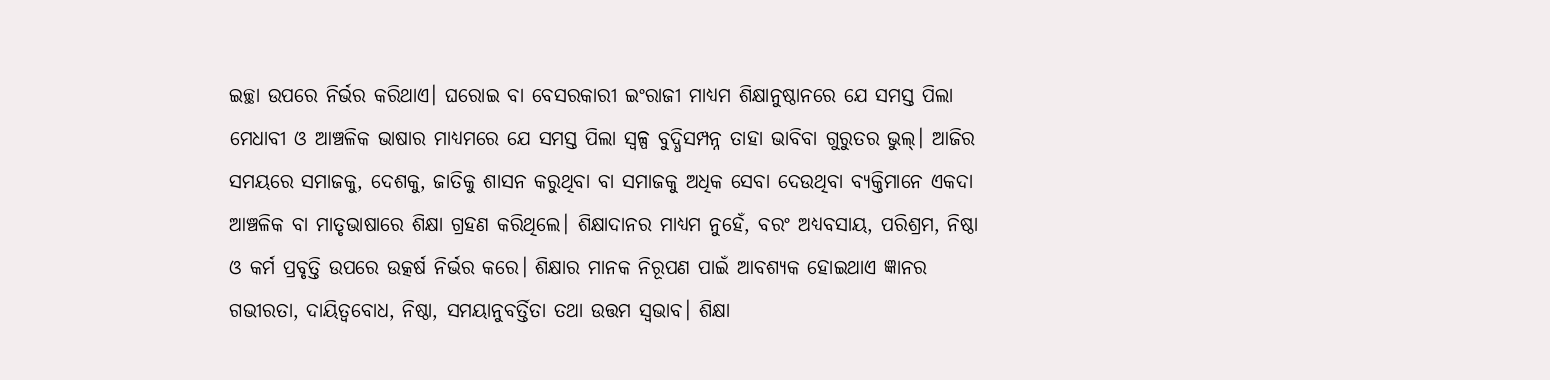ଇଚ୍ଛା ଉପରେ ନିର୍ଭର କରିଥାଏ। ଘରୋଇ ବା ବେସରକାରୀ ଇଂରାଜୀ ମାଧ୍ୟମ ଶିକ୍ଷାନୁଷ୍ଠାନରେ ଯେ ସମସ୍ତ ପିଲା ମେଧାବୀ ଓ ଆଞ୍ଚଳିକ ଭାଷାର ମାଧ୍ୟମରେ ଯେ ସମସ୍ତ ପିଲା ସ୍ୱଳ୍ପ ବୁଦ୍ଧିସମ୍ପନ୍ନ ତାହା ଭାବିବା ଗୁରୁତର ଭୁଲ୍‌‌। ଆଜିର ସମୟରେ ସମାଜକୁ, ଦେଶକୁ, ଜାତିକୁ ଶାସନ କରୁଥିବା ବା ସମାଜକୁ ଅଧିକ ସେବା ଦେଉଥିବା ବ୍ୟକ୍ତିମାନେ ଏକଦା ଆଞ୍ଚଳିକ ବା ମାତୃଭାଷାରେ ଶିକ୍ଷା ଗ୍ରହଣ କରିଥିଲେ। ଶିକ୍ଷାଦାନର ମାଧ୍ୟମ ନୁହେଁ, ବରଂ ଅଧ୍ୟବସାୟ, ପରିଶ୍ରମ, ନିଷ୍ଠା ଓ କର୍ମ ପ୍ରବୃତ୍ତି ଉପରେ ଉତ୍କର୍ଷ ନିର୍ଭର କରେ। ଶିକ୍ଷାର ମାନକ ନିରୂପଣ ପାଇଁ ଆବଶ୍ୟକ ହୋଇଥାଏ ଜ୍ଞାନର ଗଭୀରତା, ଦାୟିତ୍ୱବୋଧ, ନିଷ୍ଠା, ସମୟାନୁବର୍ତ୍ତିତା ତଥା ଉତ୍ତମ ସ୍ୱଭାବ। ଶିକ୍ଷା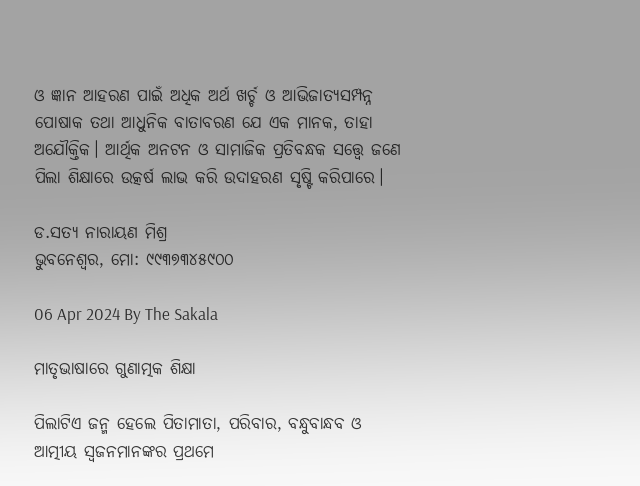ଓ ଜ୍ଞାନ ଆହରଣ ପାଇଁ ଅଧିକ ଅର୍ଥ ଖର୍ଚ୍ଚ ଓ ଆଭିଜାତ୍ୟସମ୍ପନ୍ନ ପୋଷାକ ତଥା ଆଧୁନିକ ବାତାବରଣ ଯେ ଏକ ମାନକ, ତାହା ଅଯୌକ୍ତିକ। ଆର୍ଥିକ ଅନଟନ ଓ ସାମାଜିକ ପ୍ରତିବନ୍ଧକ ସତ୍ତ୍ବେ ଜଣେ ପିଲା ଶିକ୍ଷାରେ ଉତ୍କର୍ଷ ଲାଭ କରି ଉଦାହରଣ ସୃଷ୍ଟି କରିପାରେ।

ଡ.ସତ୍ୟ ନାରାୟଣ ମିଶ୍ର
ଭୁବନେଶ୍ୱର, ମୋ: ୯୯୩୭୩୪୫୯୦୦

06 Apr 2024 By The Sakala

ମାତୃଭାଷାରେ ଗୁଣାତ୍ମକ ଶିକ୍ଷା

ପିଲାଟିଏ ଜନ୍ମ ହେଲେ ପିତାମାତା, ପରିବାର, ବନ୍ଧୁବାନ୍ଧବ ଓ ଆତ୍ମୀୟ ସ୍ୱଜନମାନଙ୍କର ପ୍ରଥମେ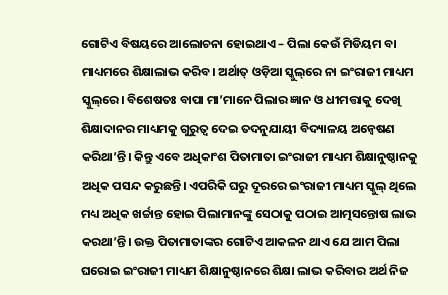ଗୋଟିଏ ବିଷୟରେ ଆଲୋଚନା ହୋଇଥାଏ – ପିଲା କେଉଁ ମିଡିୟମ ବା ମାଧ୍ୟମରେ ଶିକ୍ଷାଲାଭ କରିବ। ଅର୍ଥାତ୍‌‌ ଓଡ଼ିଆ ସ୍କୁଲ୍‌‌ରେ ନା ଇଂରାଜୀ ମାଧ୍ୟମ ସ୍କୁଲ୍‌‌ରେ। ବିଶେଷତଃ ବାପା ମା’ମାନେ ପିଲାର ଜ୍ଞାନ ଓ ଧୀମତ୍ତାକୁ ଦେଖି ଶିକ୍ଷାଦାନର ମାଧ୍ୟମକୁ ଗୁରୁତ୍ୱ ଦେଇ ତଦନୁଯାୟୀ ବିଦ୍ୟାଳୟ ଅନ୍ୱେଷଣ କରିଥା’ନ୍ତି। କିନ୍ତୁ ଏବେ ଅଧିକାଂଶ ପିତାମାତା ଇଂରାଜୀ ମାଧ୍ୟମ ଶିକ୍ଷାନୁଷ୍ଠାନକୁ ଅଧିକ ପସନ୍ଦ କରୁଛନ୍ତି। ଏପରିକି ଘରୁ ଦୂରରେ ଇଂରାଜୀ ମାଧ୍ୟମ ସ୍କୁଲ୍‌‌ ଥିଲେ ମଧ୍ୟ ଅଧିକ ଖର୍ଚ୍ଚାନ୍ତ ହୋଇ ପିଲାମାନଙ୍କୁ ସେଠାକୁ ପଠାଇ ଆତ୍ମସନ୍ତୋଷ ଲାଭ କରଥା’ନ୍ତି। ଉକ୍ତ ପିତାମାତାଙ୍କର ଗୋଟିଏ ଆକଳନ ଥାଏ ଯେ ଆମ ପିଲା ଘରୋଇ ଇଂରାଜୀ ମାଧ୍ୟମ ଶିକ୍ଷାନୁଷ୍ଠାନରେ ଶିକ୍ଷା ଲାଭ କରିବାର ଅର୍ଥ ନିଜ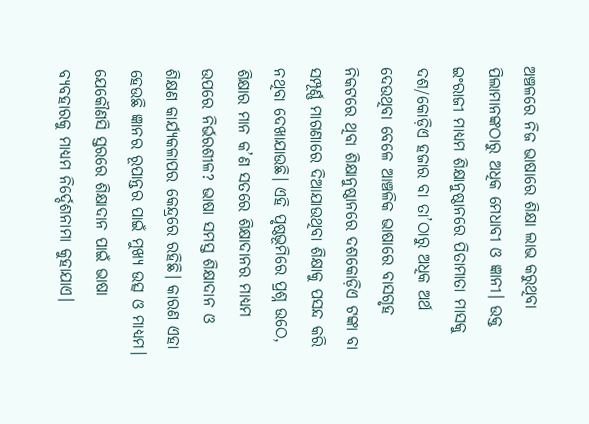ଅଞ୍ଚଳରେ ନିଜ ଭାଷାରେ ଶିକ୍ଷା ଲାଭ କରୁଥିବା ପିଲାମାନଙ୍କଠାରୁ ଅଧିକ ମେଧାବୀ ଓ ଜ୍ଞାନୀ। ଉକ୍ତ ଇଂରାଜୀ ମାଧ୍ୟମ ଶିକ୍ଷାନୁଷ୍ଠାନରେ ପିତାମାତା ମାସକୁ ଦଶ/କୋଡ଼ିଏ ହଜାର ବା ତା’ଠାରୁ ଅଧିକ ଅର୍ଥ ଦେଉଥିବା ବେଳେ ଆଞ୍ଚଳିକ ଭାଷାରେ ବାସଗୃହ ନିକଟରେ ଥିବା ଶିକ୍ଷାନୁଷ୍ଠାନରେ ଦଶକୋଡ଼ିଏ ଟଙ୍କା ବା ସମ୍ପୂର୍ଣ୍ଣ ମାଗଣାରେ ଦିଆଯାଉଥିବା ଶିକ୍ଷାକୁ ପସନ୍ଦ କରି ନଥିବା ଦେଖାଯାଉଛି। ଏହି ପୃଷ୍ଠଭୂମିରେ ପ୍ରଶ୍ନ ଉଠେ, ଶିକ୍ଷାର ମାନ କ’ଣ ସତରେ ଶିକ୍ଷାଦାନର ମାଧ୍ୟମ ଉପରେ ନିର୍ଭରଶୀଳ? ଭାଷା ସମସ୍ତ ଶିକ୍ଷାଦାନ ଓ ଶିକ୍ଷଣ କାର୍ଯ୍ୟକଳାପର କେନ୍ଦ୍ରରେ ରହିଛି। କାରଣ ଏହା ହେଉଛି ଜ୍ଞାନର ରୂପାନ୍ତର ପାଇଁ ମୁଖ୍ୟ ଉତ୍ସ ଓ ମାଧ୍ୟମ। ଯେକୌଣସି ସ୍ତରରେ ଶିକ୍ଷାଦାନ ପାଇଁ ଭାଷା ବ୍ୟବହାରକୁ ମାଧ୍ୟମ ନିର୍ଦ୍ଦେଶନାମା କୁହାଯାଏ।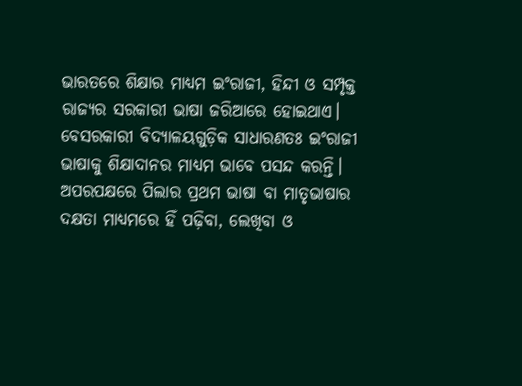ଭାରତରେ ଶିକ୍ଷାର ମାଧ୍ୟମ ଇଂରାଜୀ, ହିନ୍ଦୀ ଓ ସମ୍ପୃକ୍ତ ରାଜ୍ୟର ସରକାରୀ ଭାଷା ଜରିଆରେ ହୋଇଥାଏ। ବେସରକାରୀ ବିଦ୍ୟାଳୟଗୁଡ଼ିକ ସାଧାରଣତଃ ଇଂରାଜୀ ଭାଷାକୁ ଶିକ୍ଷାଦାନର ମାଧ୍ୟମ ଭାବେ ପସନ୍ଦ କରନ୍ତି। ଅପରପକ୍ଷରେ ପିଲାର ପ୍ରଥମ ଭାଷା ବା ମାତୃଭାଷାର ଦକ୍ଷତା ମାଧ୍ୟମରେ ହିଁ ପଢ଼ିବା, ଲେଖିବା ଓ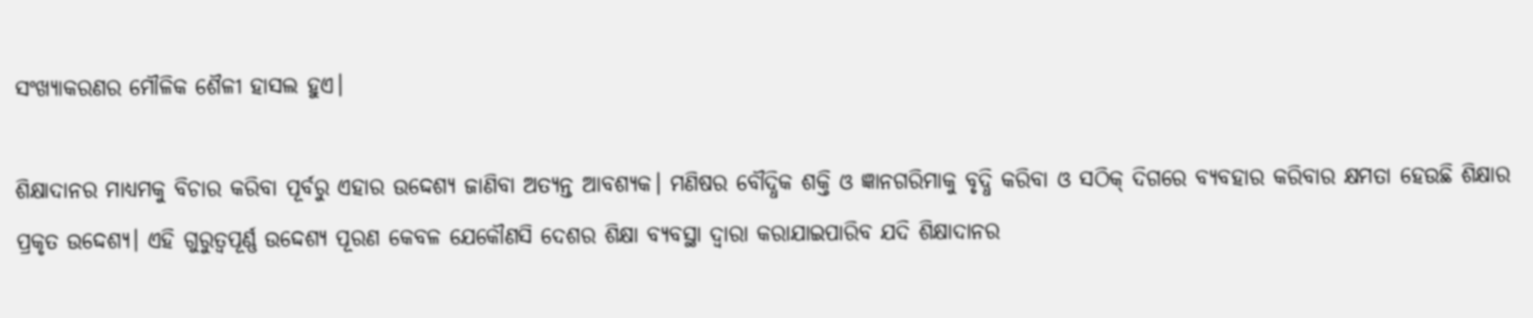ସଂଖ୍ୟାକରଣର ମୌଳିକ ଶୈଳୀ ହାସଲ ହୁଏ।

ଶିକ୍ଷାଦାନର ମାଧ୍ୟମକୁ ବିଚାର କରିବା ପୂର୍ବରୁ ଏହାର ଉଦ୍ଦେଶ୍ୟ ଜାଣିବା ଅତ୍ୟନ୍ତ ଆବଶ୍ୟକ। ମଣିଷର ବୌଦ୍ଧିକ ଶକ୍ତି ଓ ଜ୍ଞାନଗରିମାକୁ ବୃଦ୍ଧି କରିବା ଓ ସଠିକ୍‌‌ ଦିଗରେ ବ୍ୟବହାର କରିବାର କ୍ଷମତା ହେଉଛି ଶିକ୍ଷାର ପ୍ରକୃତ ଉଦ୍ଦେଶ୍ୟ। ଏହି ଗୁରୁତ୍ୱପୂର୍ଣ୍ଣ ଉଦ୍ଦେଶ୍ୟ ପୂରଣ କେବଳ ଯେକୌଣସି ଦେଶର ଶିକ୍ଷା ବ୍ୟବସ୍ଥା ଦ୍ୱାରା କରାଯାଇପାରିବ ଯଦି ଶିକ୍ଷାଦାନର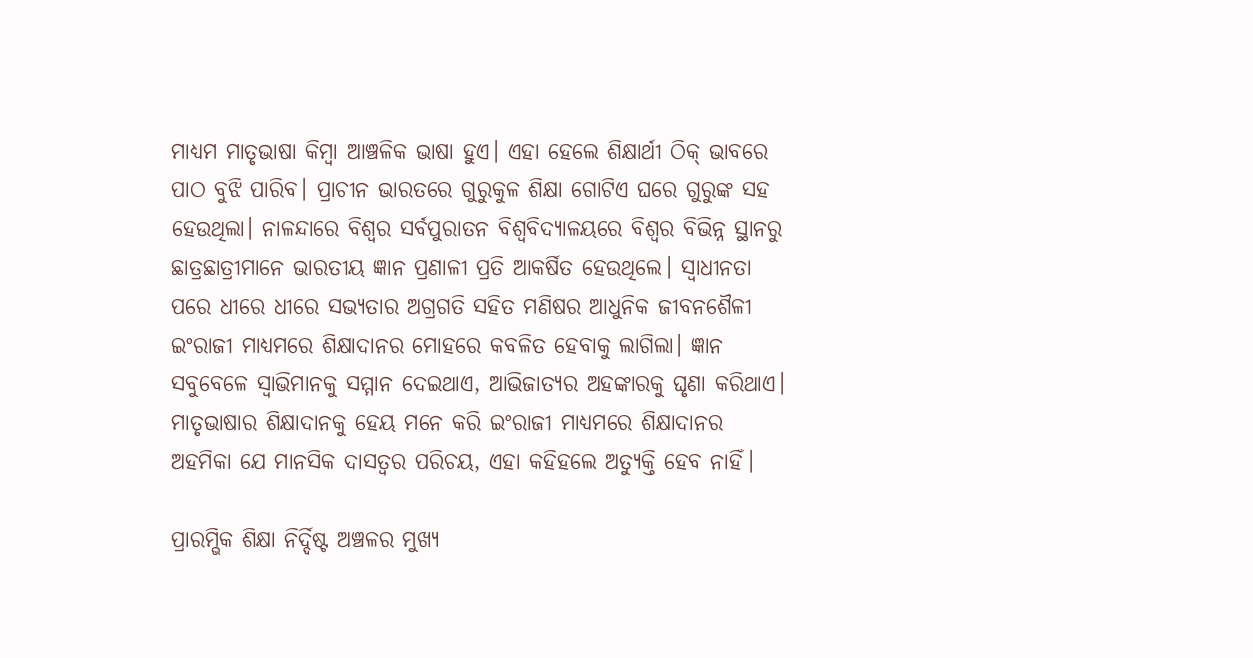ମାଧ୍ୟମ ମାତୃଭାଷା କିମ୍ୱା ଆଞ୍ଚଳିକ ଭାଷା ହୁଏ। ଏହା ହେଲେ ଶିକ୍ଷାର୍ଥୀ ଠିକ୍‌‌ ଭାବରେ ପାଠ ବୁଝି ପାରିବ। ପ୍ରାଚୀନ ଭାରତରେ ଗୁରୁକୁଳ ଶିକ୍ଷା ଗୋଟିଏ ଘରେ ଗୁରୁଙ୍କ ସହ ହେଉଥିଲା। ନାଳନ୍ଦାରେ ବିଶ୍ୱର ସର୍ବପୁରାତନ ବିଶ୍ୱବିଦ୍ୟାଳୟରେ ବିଶ୍ୱର ବିଭିନ୍ନ ସ୍ଥାନରୁ ଛାତ୍ରଛାତ୍ରୀମାନେ ଭାରତୀୟ ଜ୍ଞାନ ପ୍ରଣାଳୀ ପ୍ରତି ଆକର୍ଷିତ ହେଉଥିଲେ। ସ୍ୱାଧୀନତା ପରେ ଧୀରେ ଧୀରେ ସଭ୍ୟତାର ଅଗ୍ରଗତି ସହିତ ମଣିଷର ଆଧୁନିକ ଜୀବନଶୈଳୀ ଇଂରାଜୀ ମାଧ୍ୟମରେ ଶିକ୍ଷାଦାନର ମୋହରେ କବଳିତ ହେବାକୁ ଲାଗିଲା। ଜ୍ଞାନ ସବୁବେଳେ ସ୍ୱାଭିମାନକୁ ସମ୍ମାନ ଦେଇଥାଏ, ଆଭିଜାତ୍ୟର ଅହଙ୍କାରକୁ ଘୃଣା କରିଥାଏ। ମାତୃଭାଷାର ଶିକ୍ଷାଦାନକୁ ହେୟ ମନେ କରି ଇଂରାଜୀ ମାଧ୍ୟମରେ ଶିକ୍ଷାଦାନର ଅହମିକା ଯେ ମାନସିକ ଦାସତ୍ୱର ପରିଚୟ, ଏହା କହିହଲେ ଅତ୍ୟୁକ୍ତି ହେବ ନାହିଁ।

ପ୍ରାରମ୍ଭିକ ଶିକ୍ଷା ନିର୍ଦ୍ଦିଷ୍ଟ ଅଞ୍ଚଳର ମୁଖ୍ୟ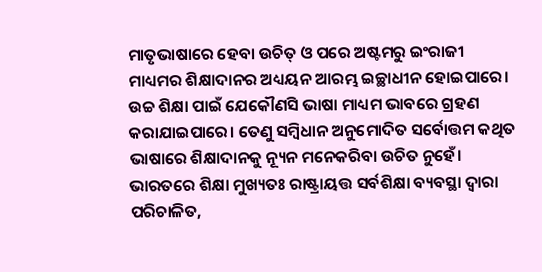ମାତୃଭାଷାରେ ହେବା ଉଚିତ୍‌‌ ଓ ପରେ ଅଷ୍ଟମରୁ ଇଂରାଜୀ ମାଧ୍ୟମର ଶିକ୍ଷାଦାନର ଅଧ୍ୟୟନ ଆରମ୍ଭ ଇଚ୍ଛାଧୀନ ହୋଇପାରେ। ଉଚ୍ଚ ଶିକ୍ଷା ପାଇଁ ଯେକୌଣସି ଭାଷା ମାଧ୍ୟମ ଭାବରେ ଗ୍ରହଣ କରାଯାଇପାରେ। ତେଣୁ ସମ୍ୱିଧାନ ଅନୁମୋଦିତ ସର୍ବୋତ୍ତମ କଥିତ ଭାଷାରେ ଶିକ୍ଷାଦାନକୁ ନ୍ୟୂନ ମନେକରିବା ଉଚିତ ନୁହେଁ। ଭାରତରେ ଶିକ୍ଷା ମୁଖ୍ୟତଃ ରାଷ୍ଟ୍ରାୟତ୍ତ ସର୍ବଶିକ୍ଷା ବ୍ୟବସ୍ଥା ଦ୍ୱାରା ପରିଚାଳିତ,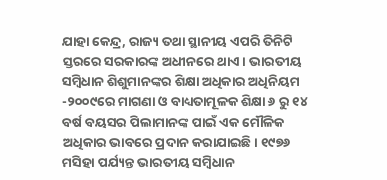ଯାହା କେନ୍ଦ୍ର, ରାଜ୍ୟ ତଥା ସ୍ଥାନୀୟ ଏପରି ତିନିଟି ସ୍ତରରେ ସରକାରଙ୍କ ଅଧୀନରେ ଥାଏ। ଭାରତୀୟ ସମ୍ୱିଧାନ ଶିଶୁମାନଙ୍କର ଶିକ୍ଷା ଅଧିକାର ଅଧିନିୟମ -୨୦୦୯ରେ ମାଗଣା ଓ ବାଧ୍ୟତାମୂଳକ ଶିକ୍ଷା ୬ ରୁ ୧୪ ବର୍ଷ ବୟସର ପିଲାମାନଙ୍କ ପାଇଁ ଏକ ମୌଳିକ ଅଧିକାର ଭାବରେ ପ୍ରଦାନ କରାଯାଇଛି। ୧୯୭୬ ମସିହା ପର୍ଯ୍ୟନ୍ତ ଭାରତୀୟ ସମ୍ୱିଧାନ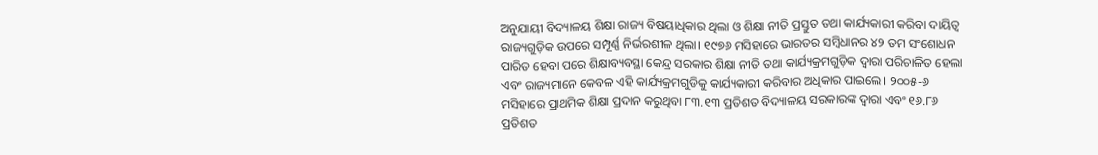ଅନୁଯାୟୀ ବିଦ୍ୟାଳୟ ଶିକ୍ଷା ରାଜ୍ୟ ବିଷୟାଧିକାର ଥିଲା ଓ ଶିକ୍ଷା ନୀତି ପ୍ରସ୍ତୁତ ତଥା କାର୍ଯ୍ୟକାରୀ କରିବା ଦାୟିତ୍ୱ ରାଜ୍ୟଗୁଡ଼ିକ ଉପରେ ସମ୍ପୂର୍ଣ୍ଣ ନିର୍ଭରଶୀଳ ଥିଲା। ୧୯୭୬ ମସିହାରେ ଭାରତର ସମ୍ୱିଧାନର ୪୨ ତମ ସଂଶୋଧନ ପାରିତ ହେବା ପରେ ଶିକ୍ଷାବ୍ୟବସ୍ଥା କେନ୍ଦ୍ର ସରକାର ଶିକ୍ଷା ନୀତି ତଥା କାର୍ଯ୍ୟକ୍ରମଗୁଡ଼ିକ ଦ୍ୱାରା ପରିଚାଳିତ ହେଲା ଏବଂ ରାଜ୍ୟମାନେ କେବଳ ଏହି କାର୍ଯ୍ୟକ୍ରମଗୁଡିକୁ କାର୍ଯ୍ୟକାରୀ କରିବାର ଅଧିକାର ପାଇଲେ। ୨୦୦୫-୬ ମସିହାରେ ପ୍ରାଥମିକ ଶିକ୍ଷା ପ୍ରଦାନ କରୁଥିବା ୮୩.୧୩ ପ୍ରତିଶତ ବିଦ୍ୟାଳୟ ସରକାରଙ୍କ ଦ୍ୱାରା ଏବଂ ୧୬.୮୬ ପ୍ରତିଶତ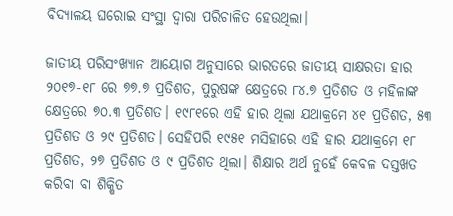ବିଦ୍ୟାଳୟ ଘରୋଇ ସଂସ୍ଥା ଦ୍ୱାରା ପରିଚାଳିତ ହେଉଥିଲା।

ଜାତୀୟ ପରିସଂଖ୍ୟାନ ଆୟୋଗ ଅନୁସାରେ ଭାରତରେ ଜାତୀୟ ସାକ୍ଷରତା ହାର ୨୦୧୭-୧୮ ରେ ୭୭.୭ ପ୍ରତିଶତ, ପୁରୁଷଙ୍କ କ୍ଷେତ୍ରରେ ୮୪.୭ ପ୍ରତିଶତ ଓ ମହିଳାଙ୍କ କ୍ଷେତ୍ରରେ ୭୦.୩ ପ୍ରତିଶତ। ୧୯୮୧ରେ ଏହି ହାର ଥିଲା ଯଥାକ୍ରମେ ୪୧ ପ୍ରତିଶତ, ୫୩ ପ୍ରତିଶତ ଓ ୨୯ ପ୍ରତିଶତ। ସେହିପରି ୧୯୫୧ ମସିହାରେ ଏହି ହାର ଯଥାକ୍ରମେ ୧୮ ପ୍ରତିଶତ, ୨୭ ପ୍ରତିଶତ ଓ ୯ ପ୍ରତିଶତ ଥିଲା। ଶିକ୍ଷାର ଅର୍ଥ ନୁହେଁ କେବଳ ଦସ୍ତଖତ କରିବା ବା ଶିକ୍ଷିତ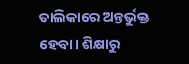ତାଲିକାରେ ଅନ୍ତର୍ଭୁକ୍ତ ହେବା। ଶିକ୍ଷାରୁ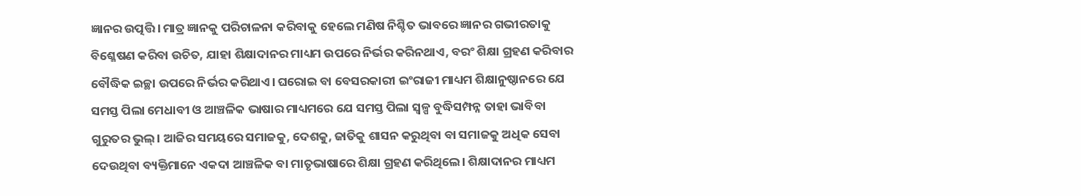ଜ୍ଞାନର ଉତ୍ପତ୍ତି। ମାତ୍ର ଜ୍ଞାନକୁ ପରିଚାଳନା କରିବାକୁ ହେଲେ ମଣିଷ ନିଶ୍ଚିତ ଭାବରେ ଜ୍ଞାନର ଗଭୀରତାକୁ ବିଶ୍ଳେଷଣ କରିବା ଉଚିତ, ଯାହା ଶିକ୍ଷାଦାନର ମାଧ୍ୟମ ଉପରେ ନିର୍ଭର କରିନଥାଏ, ବରଂ ଶିକ୍ଷା ଗ୍ରହଣ କରିବାର ବୌଦ୍ଧିକ ଇଚ୍ଛା ଉପରେ ନିର୍ଭର କରିଥାଏ। ଘରୋଇ ବା ବେସରକାରୀ ଇଂରାଜୀ ମାଧ୍ୟମ ଶିକ୍ଷାନୁଷ୍ଠାନରେ ଯେ ସମସ୍ତ ପିଲା ମେଧାବୀ ଓ ଆଞ୍ଚଳିକ ଭାଷାର ମାଧ୍ୟମରେ ଯେ ସମସ୍ତ ପିଲା ସ୍ୱଳ୍ପ ବୁଦ୍ଧିସମ୍ପନ୍ନ ତାହା ଭାବିବା ଗୁରୁତର ଭୁଲ୍‌‌। ଆଜିର ସମୟରେ ସମାଜକୁ, ଦେଶକୁ, ଜାତିକୁ ଶାସନ କରୁଥିବା ବା ସମାଜକୁ ଅଧିକ ସେବା ଦେଉଥିବା ବ୍ୟକ୍ତିମାନେ ଏକଦା ଆଞ୍ଚଳିକ ବା ମାତୃଭାଷାରେ ଶିକ୍ଷା ଗ୍ରହଣ କରିଥିଲେ। ଶିକ୍ଷାଦାନର ମାଧ୍ୟମ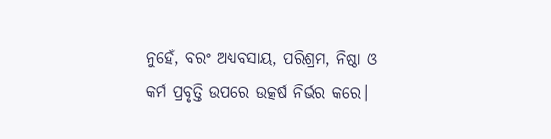ନୁହେଁ, ବରଂ ଅଧ୍ୟବସାୟ, ପରିଶ୍ରମ, ନିଷ୍ଠା ଓ କର୍ମ ପ୍ରବୃତ୍ତି ଉପରେ ଉତ୍କର୍ଷ ନିର୍ଭର କରେ।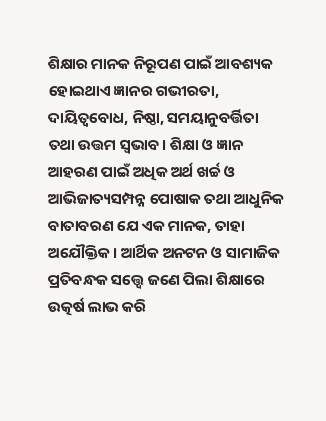ଶିକ୍ଷାର ମାନକ ନିରୂପଣ ପାଇଁ ଆବଶ୍ୟକ ହୋଇଥାଏ ଜ୍ଞାନର ଗଭୀରତା, ଦାୟିତ୍ୱବୋଧ, ନିଷ୍ଠା, ସମୟାନୁବର୍ତ୍ତିତା ତଥା ଉତ୍ତମ ସ୍ୱଭାବ। ଶିକ୍ଷା ଓ ଜ୍ଞାନ ଆହରଣ ପାଇଁ ଅଧିକ ଅର୍ଥ ଖର୍ଚ୍ଚ ଓ ଆଭିଜାତ୍ୟସମ୍ପନ୍ନ ପୋଷାକ ତଥା ଆଧୁନିକ ବାତାବରଣ ଯେ ଏକ ମାନକ, ତାହା ଅଯୌକ୍ତିକ। ଆର୍ଥିକ ଅନଟନ ଓ ସାମାଜିକ ପ୍ରତିବନ୍ଧକ ସତ୍ତ୍ବେ ଜଣେ ପିଲା ଶିକ୍ଷାରେ ଉତ୍କର୍ଷ ଲାଭ କରି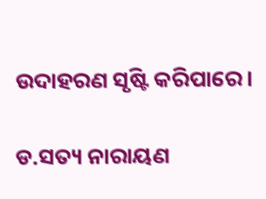ଉଦାହରଣ ସୃଷ୍ଟି କରିପାରେ।

ଡ.ସତ୍ୟ ନାରାୟଣ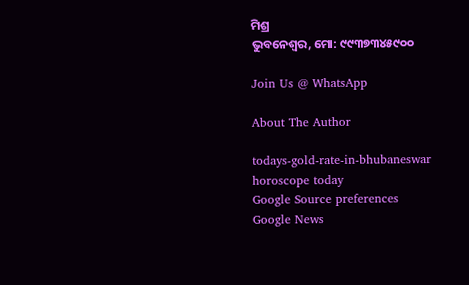ମିଶ୍ର
ଭୁବନେଶ୍ୱର, ମୋ: ୯୯୩୭୩୪୫୯୦୦

Join Us @ WhatsApp

About The Author

todays-gold-rate-in-bhubaneswar
horoscope today
Google Source preferences
Google News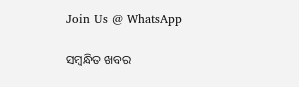Join Us @ WhatsApp

ସମ୍ବନ୍ଧିତ ଖବର